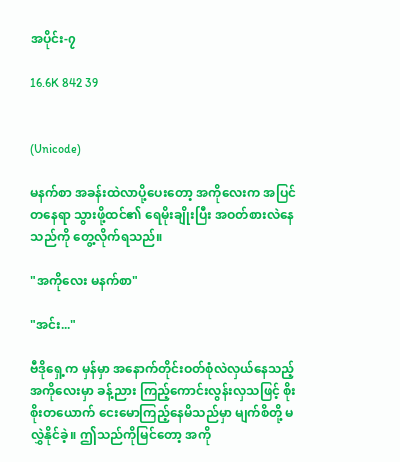အပိုင်း-၇

16.6K 842 39


(Unicode)

မနက်စာ အခန်းထဲလာပို့ပေးတော့ အကိုလေးက အပြင်တနေရာ သွားဖို့ထင်၏ ရေမိုးချိုးပြီး အဝတ်စားလဲနေသည်ကို တွေ့လိုက်ရသည်။

"အကိုလေး မနက်စာ"

"အင်း..."

ဗီဒိုရှေ့က မှန်မှာ အနောက်တိုင်းဝတ်စုံလဲလှယ်နေသည့် အကိုလေးမှာ ခန့်ညား ကြည့်ကောင်းလွန်းလှသဖြင့် စိုးစိုးတယောက် ငေးမောကြည့်နေမိသည်မှာ မျက်စိတို့ မလွှဲနိုင်ခဲ့။ ဤသည်ကိုမြင်တော့ အကို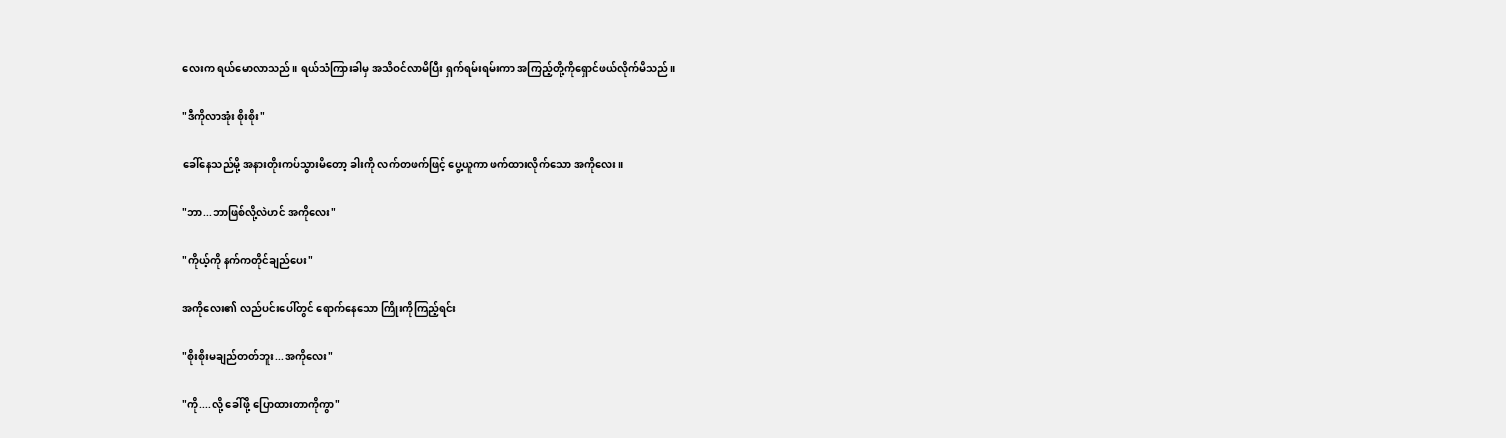လေးက ရယ်မောလာသည်။ ရယ်သံကြားခါမှ အသိဝင်လာမိပြီး ရှက်ရမ်းရမ်းကာ အကြည့်တို့ကိုရှောင်ဖယ်လိုက်မိသည်။

"ဒီကိုလာအုံး စိုးစိုး"

ခေါ်နေသည်မို့ အနားတိုးကပ်သွားမိတော့ ခါးကို လက်တဖက်ဖြင့် ပွေ့ယူကာ ဖက်ထားလိုက်သော အကိုလေး။

"ဘာ...ဘာဖြစ်လို့လဲဟင် အကိုလေး"

"ကိုယ့်ကို နက်ကတိုင်ချည်ပေး"

အကိုလေး၏ လည်ပင်းပေါ်တွင် ရောက်နေသော ကြိုးကိုကြည့်ရင်း

"စိုးစိုးမချည်တတ်ဘူး...အကိုလေး"

"ကို....လို့ ခေါ်ဖို့ ပြောထားတာကိုကွာ"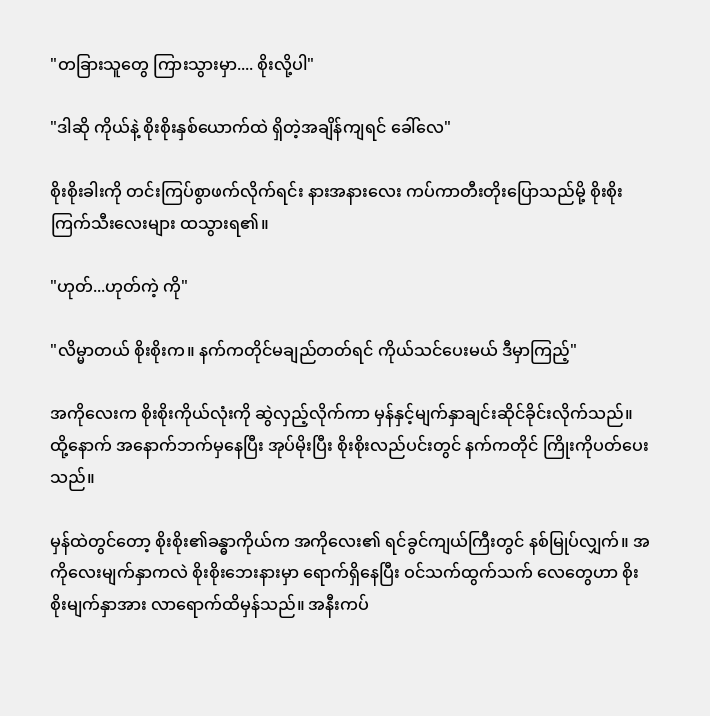"တခြားသူတွေ ကြားသွားမှာ.... စိုးလို့ပါ"

"ဒါဆို ကိုယ်နဲ့ စိုးစိုးနှစ်ယောက်ထဲ ရှိတဲ့အချိန်ကျရင် ခေါ်လေ"

စိုးစိုးခါးကို တင်းကြပ်စွာဖက်လိုက်ရင်း နားအနားလေး ကပ်ကာတီးတိုးပြောသည်မို့ စိုးစိုးကြက်သီးလေးများ ထသွားရ၏။

"ဟုတ်...ဟုတ်ကဲ့ ကို"

"လိမ္မာတယ် စိုးစိုးက။ နက်ကတိုင်မချည်တတ်ရင် ကိုယ်သင်ပေးမယ် ဒီမှာကြည့်"

အကိုလေးက စိုးစိုးကိုယ်လုံးကို ဆွဲလှည့်လိုက်ကာ မှန်နှင့်မျက်နှာချင်းဆိုင်ခိုင်းလိုက်သည်။ ထို့နောက် အနောက်ဘက်မှနေပြီး အုပ်မိုးပြီး စိုးစိုးလည်ပင်းတွင် နက်ကတိုင် ကြိုးကိုပတ်ပေးသည်။

မှန်ထဲတွင်တော့ စိုးစိုး၏ခန္ဓာကိုယ်က အကိုလေး၏ ရင်ခွင်ကျယ်ကြီးတွင် နစ်မြုပ်လျှက်။ အကိုလေးမျက်နှာကလဲ စိုးစိုးဘေးနားမှာ ရောက်ရှိနေပြီး ဝင်သက်ထွက်သက် လေတွေဟာ စိုးစိုးမျက်နှာအား လာရောက်ထိမှန်သည်။ အနီးကပ်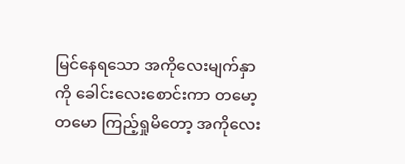မြင်နေရသော အကိုလေးမျက်နှာကို ခေါင်းလေးစောင်းကာ တမော့တမော ကြည့်ရှုမိတော့ အကိုလေး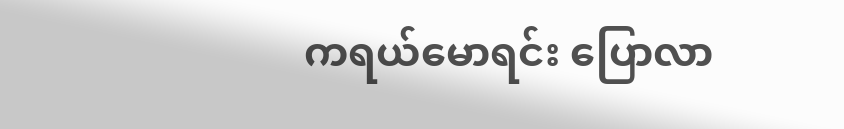ကရယ်မောရင်း ပြောလာ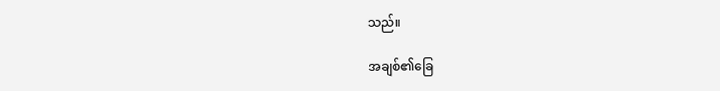သည်။

အချစ်၏ခြေ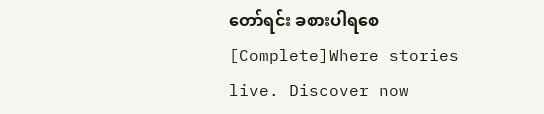တော်ရင်း ခစားပါရစေ [Complete]Where stories live. Discover now